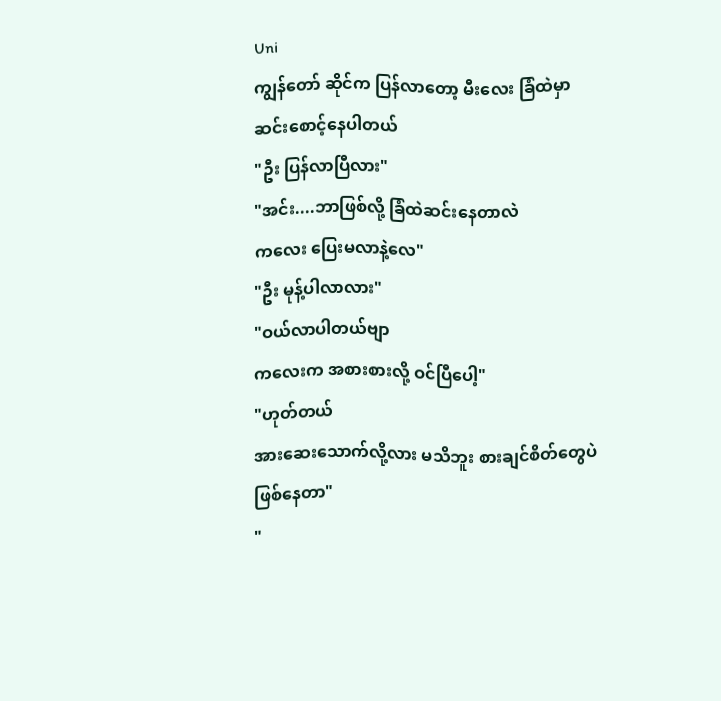Uni
ကျွန်တော် ဆိုင်က ပြန်လာတော့ မီးလေး ခြံထဲမှာ ဆင်းစောင့်နေပါတယ်
"ဦး ပြန်လာပြီလား"
"အင်း....ဘာဖြစ်လို့ ခြံထဲဆင်းနေတာလဲ
ကလေး ပြေးမလာနဲ့လေ"
"ဦး မုန့်ပါလာလား"
"ဝယ်လာပါတယ်ဗျာ
ကလေးက အစားစားလို့ ဝင်ပြီပေါ့"
"ဟုတ်တယ်
အားဆေးသောက်လို့လား မသိဘူး စားချင်စိတ်တွေပဲ ဖြစ်နေတာ"
"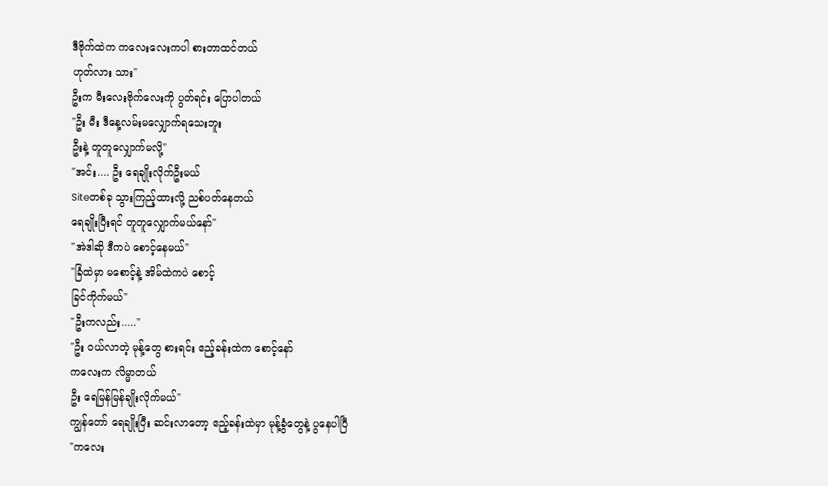ဒီဗိုက်ထဲက ကလေးလေးကပါ စားတာထင်တယ်
ဟုတ်လား သား"
ဦးက မီးလေးဗိုက်လေးကို ပွတ်ရင်း ပြောပါတယ်
"ဦး မီး ဒီနေ့လမ်းမလျှောက်ရသေးဘူး
ဦးနဲ့ တူတူလျှောက်မလို့"
"အင်း.... ဦး ရေချိုးလိုက်ဦးမယ်
Siteတစ်ခု သွားကြည့်ထားလို့ ညစ်ပတ်နေတယ်
ရေချိုးပြီးရင် တူတူလျှောက်မယ်နော်"
"အဲဒါဆို ဒီကပဲ စောင့်နေမယ်"
"ခြံထဲမှာ မစောင့်နဲ့ အိမ်ထဲကပဲ စောင့်
ခြင်ကိုက်မယ်"
"ဦးကလည်း....."
"ဦး ဝယ်လာတဲ့ မုန့်တွေ စားရင်း ဧည့်ခန်းထဲက စောင့်နော်
ကလေးက လိမ္မာတယ်
ဦး ရေမြန်မြန်ချိုးလိုက်မယ်"
ကျွန်တော် ရေချိုးပြီး ဆင်းလာတော့ ဧည့်ခန်းထဲမှာ မုန့်ခွံတွေနဲ့ ပွနေပါပြီ
"ကလေး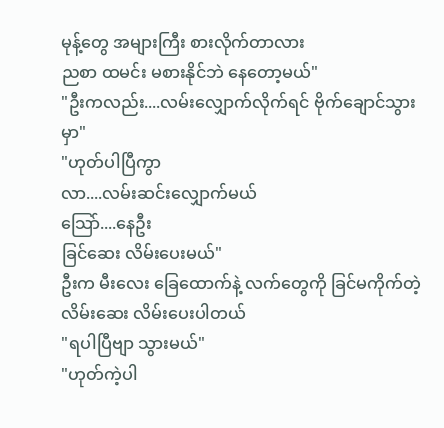မုန့်တွေ အများကြီး စားလိုက်တာလား
ညစာ ထမင်း မစားနိုင်ဘဲ နေတော့မယ်"
"ဦးကလည်း....လမ်းလျှောက်လိုက်ရင် ဗိုက်ချောင်သွားမှာ"
"ဟုတ်ပါပြီကွာ
လာ....လမ်းဆင်းလျှောက်မယ်
သြော်....နေဦး
ခြင်ဆေး လိမ်းပေးမယ်"
ဦးက မီးလေး ခြေထောက်နဲ့ လက်တွေကို ခြင်မကိုက်တဲ့လိမ်းဆေး လိမ်းပေးပါတယ်
"ရပါပြီဗျာ သွားမယ်"
"ဟုတ်ကဲ့ပါ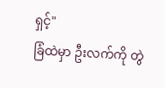ရှင့်"
ခြံထဲမှာ ဦးလက်ကို တွဲ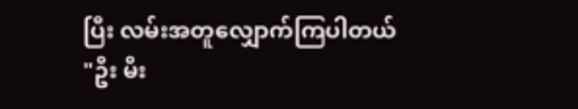ပြီး လမ်းအတူလျှောက်ကြပါတယ်
"ဦး မီး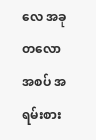လေ အခုတလော အစပ် အရမ်းစား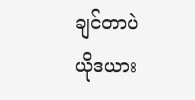ချင်တာပဲ
ယိုဒယား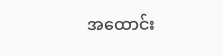အထောင်း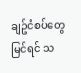ချဥ်ငံစပ်တွေ မြင်ရင် သ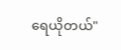ရေယိုတယ်"